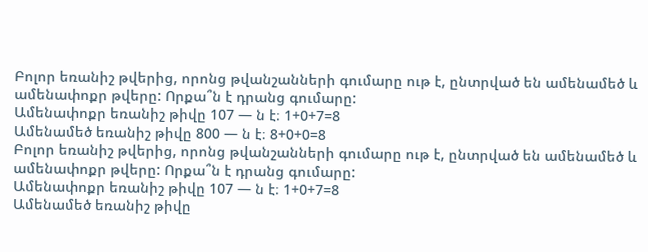Բոլոր եռանիշ թվերից, որոնց թվանշանների գումարը ութ է, ընտրված են ամենամեծ և ամենափոքր թվերը: Որքա՞ն է դրանց գումարը:
Ամենափոքր եռանիշ թիվը 107 — ն է։ 1+0+7=8
Ամենամեծ եռանիշ թիվը 800 — ն է։ 8+0+0=8
Բոլոր եռանիշ թվերից, որոնց թվանշանների գումարը ութ է, ընտրված են ամենամեծ և ամենափոքր թվերը: Որքա՞ն է դրանց գումարը:
Ամենափոքր եռանիշ թիվը 107 — ն է։ 1+0+7=8
Ամենամեծ եռանիշ թիվը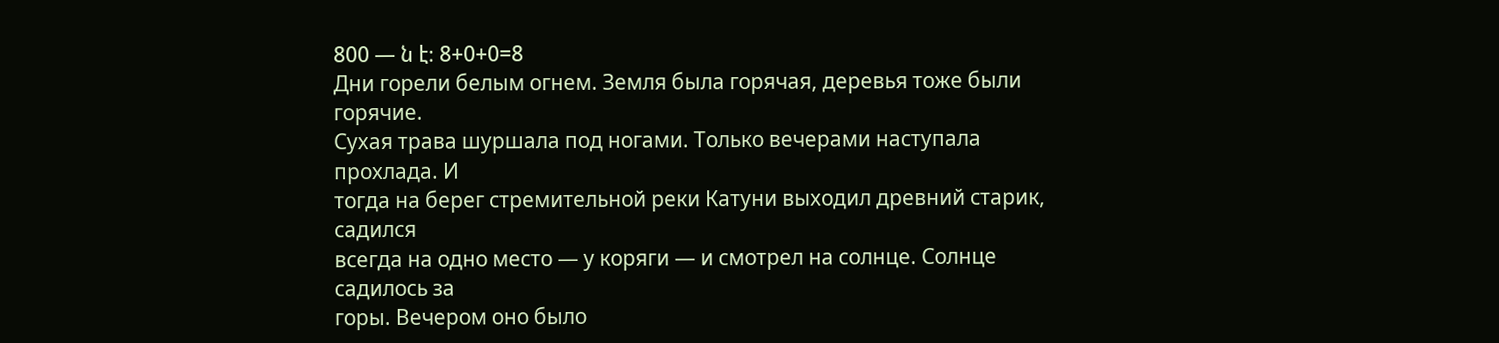800 — ն է։ 8+0+0=8
Дни горели белым огнем. Земля была горячая, деревья тоже были горячие.
Сухая трава шуршала под ногами. Только вечерами наступала прохлада. И
тогда на берег стремительной реки Катуни выходил древний старик, садился
всегда на одно место — у коряги — и смотрел на солнце. Солнце садилось за
горы. Вечером оно было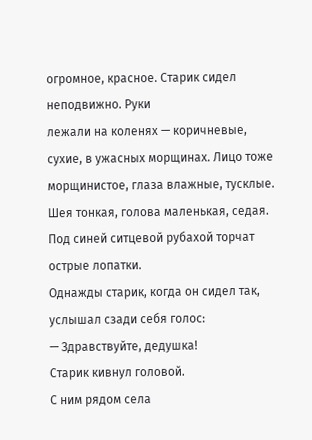огромное, красное. Старик сидел неподвижно. Руки
лежали на коленях — коричневые, сухие, в ужасных морщинах. Лицо тоже
морщинистое, глаза влажные, тусклые. Шея тонкая, голова маленькая, седая.
Под синей ситцевой рубахой торчат острые лопатки.
Однажды старик, когда он сидел так, услышал сзади себя голос:
— Здравствуйте, дедушка!
Старик кивнул головой.
С ним рядом села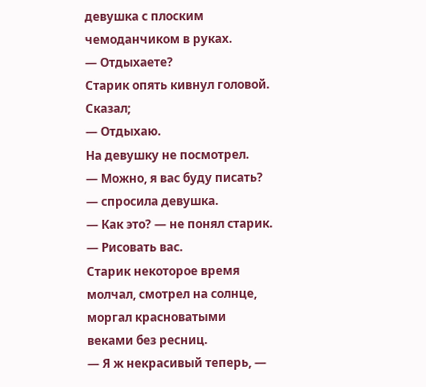девушка с плоским чемоданчиком в руках.
— Отдыхаете?
Старик опять кивнул головой. Сказал;
— Отдыхаю.
На девушку не посмотрел.
— Можно, я вас буду писать? — спросила девушка.
— Как это? — не понял старик.
— Рисовать вас.
Старик некоторое время молчал, смотрел на солнце, моргал красноватыми
веками без ресниц.
— Я ж некрасивый теперь, —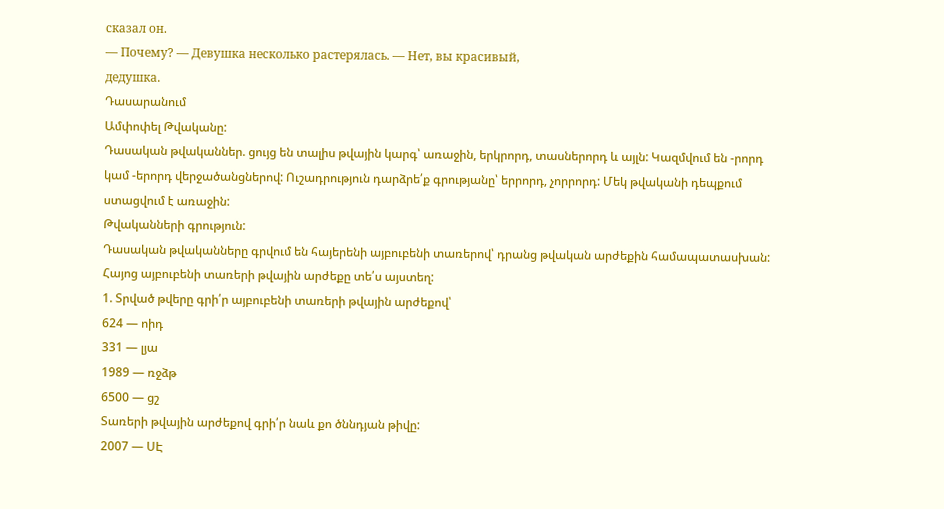сказал он.
— Почему? — Девушка несколько растерялась. — Нет, вы красивый,
дедушка.
Դասարանում
Ամփոփել Թվականը:
Դասական թվականներ. ցույց են տալիս թվային կարգ՝ առաջին, երկրորդ, տասներորդ և այլն: Կազմվում են -րորդ կամ -երորդ վերջածանցներով: Ուշադրություն դարձրե՛ք գրությանը՝ երրորդ, չորրորդ: Մեկ թվականի դեպքում ստացվում է առաջին:
Թվականների գրություն:
Դասական թվականները գրվում են հայերենի այբուբենի տառերով՝ դրանց թվական արժեքին համապատասխան:
Հայոց այբուբենի տառերի թվային արժեքը տե՛ս այստեղ:
1. Տրված թվերը գրի՛ր այբուբենի տառերի թվային արժեքով՝
624 — ոիդ
331 — լյա
1989 — ռջձթ
6500 — ցշ
Տառերի թվային արժեքով գրի՛ր նաև քո ծննդյան թիվը:
2007 — ՍԷ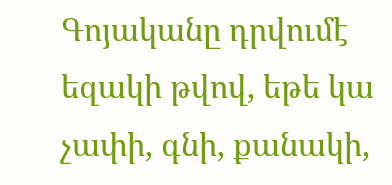Գոյականը դրվումէ եզակի թվով, եթե կա չափի, գնի, քանակի,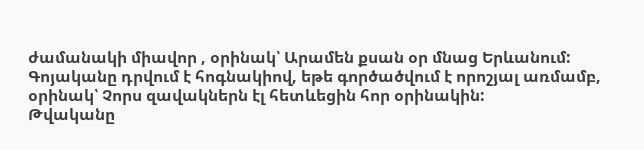ժամանակի միավոր , օրինակ՝ Արամեն քսան օր մնաց Երևանում:
Գոյականը դրվում է հոգնակիով, եթե գործածվում է որոշյալ առմամբ, օրինակ՝ Չորս զավակներն էլ հետևեցին հոր օրինակին:
Թվականը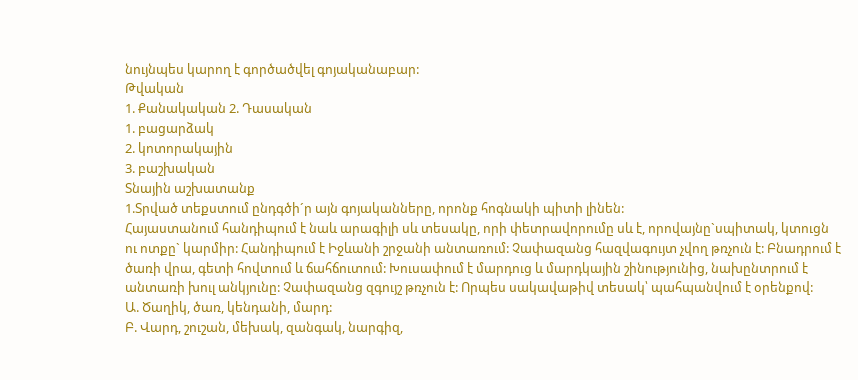նույնպես կարող է գործածվել գոյականաբար:
Թվական
1. Քանակական 2. Դասական
1. բացարձակ
2. կոտորակային
3. բաշխական
Տնային աշխատանք
1.Տրված տեքստում ընդգծի´ր այն գոյականները, որոնք հոգնակի պիտի լինեն:
Հայաստանում հանդիպում է նաև արագիլի սև տեսակը, որի փետրավորումը սև է, որովայնը`սպիտակ, կտուցն ու ոտքը` կարմիր: Հանդիպում է Իջևանի շրջանի անտառում: Չափազանց հազվագույտ չվող թռչուն է: Բնադրում է ծառի վրա, գետի հովտում և ճահճուտում: Խուսափում է մարդուց և մարդկային շինությունից, նախընտրում է անտառի խուլ անկյունը: Չափազանց զգույշ թռչուն է: Որպես սակավաթիվ տեսակ՝ պահպանվում է օրենքով:
Ա. Ծաղիկ, ծառ, կենդանի, մարդ:
Բ. Վարդ, շուշան, մեխակ, զանգակ, նարգիզ,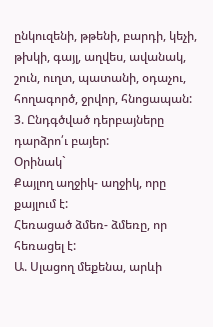ընկուզենի, թթենի, բարդի, կեչի, թխկի, գայլ, աղվես, ավանակ, շուն, ուղտ, պատանի, օդաչու, հողագործ, ջրվոր, հնոցապան:
3. Ընդգծված դերբայները դարձրո՛ւ բայեր:
Օրինակ`
Քայլող աղջիկ- աղջիկ, որը քայլում է:
Հեռացած ձմեռ- ձմեռը, որ հեռացել է:
Ա. Սլացող մեքենա, արևի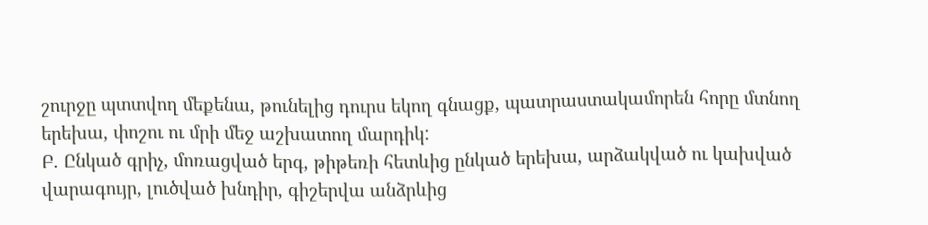շուրջը պտտվող մեքենա, թունելից դուրս եկող գնացք, պատրաստակամորեն հորը մտնող երեխա, փոշու ու մրի մեջ աշխատող մարդիկ:
Բ. Ընկած գրիչ, մոռացված երգ, թիթեռի հետևից ընկած երեխա, արձակված ու կախված վարագույր, լուծված խնդիր, գիշերվա անձրևից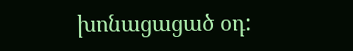խոնացացած օդ: